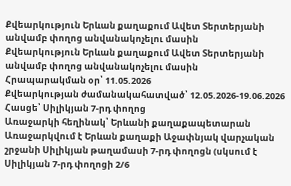Քվեարկություն Երևան քաղաքում Ավետ Տերտերյանի անվամբ փողոց անվանակոչելու մասին
Քվեարկություն Երևան քաղաքում Ավետ Տերտերյանի անվամբ փողոց անվանակոչելու մասին
Հրապարակման օր՝ 11.05.2026
Քվեարկության ժամանակահատված՝ 12.05.2026-19.06.2026
Հասցե՝ Սիլիկյան 7-րդ փողոց
Առաջարկի հեղինակ՝ Երևանի քաղաքապետարան
Առաջարկվում է Երևան քաղաքի Աջափնյակ վարչական շրջանի Սիլիկյան թաղամասի 7-րդ փողոցն (սկսում է Սիլիկյան 7-րդ փողոցի 2/6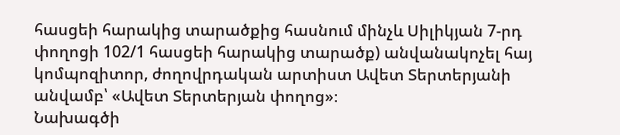հասցեի հարակից տարածքից հասնում մինչև Սիլիկյան 7-րդ փողոցի 102/1 հասցեի հարակից տարածք) անվանակոչել հայ կոմպոզիտոր, ժողովրդական արտիստ Ավետ Տերտերյանի անվամբ՝ «Ավետ Տերտերյան փողոց»։
Նախագծի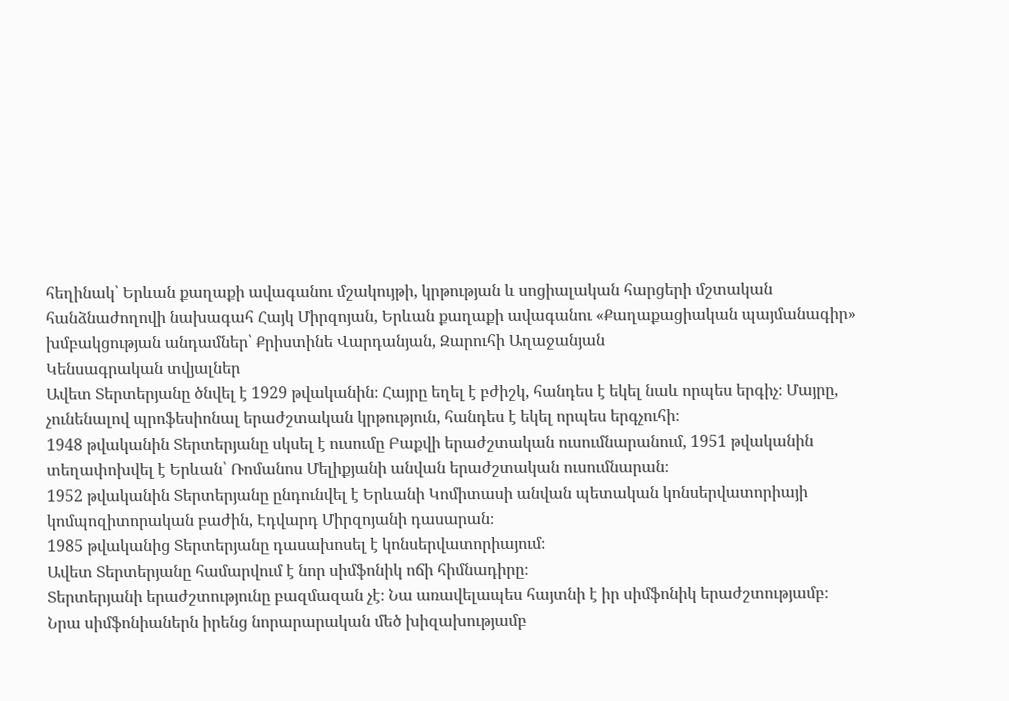հեղինակ՝ Երևան քաղաքի ավագանու մշակույթի, կրթության և սոցիալական հարցերի մշտական հանձնաժողովի նախագահ Հայկ Միրզոյան, Երևան քաղաքի ավագանու «Քաղաքացիական պայմանագիր» խմբակցության անդամներ՝ Քրիստինե Վարդանյան, Զարուհի Աղաջանյան
Կենսագրական տվյալներ
Ավետ Տերտերյանը ծնվել է 1929 թվականին։ Հայրը եղել է բժիշկ, հանդես է եկել նաև որպես երգիչ։ Մայրը, չունենալով պրոֆեսիոնալ երաժշտական կրթություն, հանդես է եկել որպես երգչուհի։
1948 թվականին Տերտերյանը սկսել է ուսումը Բաքվի երաժշտական ուսումնարանում, 1951 թվականին տեղափոխվել է Երևան՝ Ռոմանոս Մելիքյանի անվան երաժշտական ուսումնարան։
1952 թվականին Տերտերյանը ընդունվել է Երևանի Կոմիտասի անվան պետական կոնսերվատորիայի կոմպոզիտորական բաժին, Էդվարդ Միրզոյանի դասարան։
1985 թվականից Տերտերյանը դասախոսել է կոնսերվատորիայում։
Ավետ Տերտերյանը համարվում է նոր սիմֆոնիկ ոճի հիմնադիրը։
Տերտերյանի երաժշտությունը բազմազան չէ։ Նա առավելապես հայտնի է իր սիմֆոնիկ երաժշտությամբ։ Նրա սիմֆոնիաներն իրենց նորարարական մեծ խիզախությամբ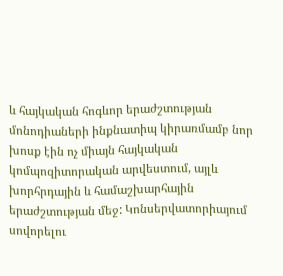և հայկական հոգևոր երաժշտության մոնոդիաների ինքնատիպ կիրառմամբ նոր խոսք էին ոչ միայն հայկական կոմպոզիտորական արվեստում, այլև խորհրդային և համաշխարհային երաժշտության մեջ: Կոնսերվատորիայում սովորելու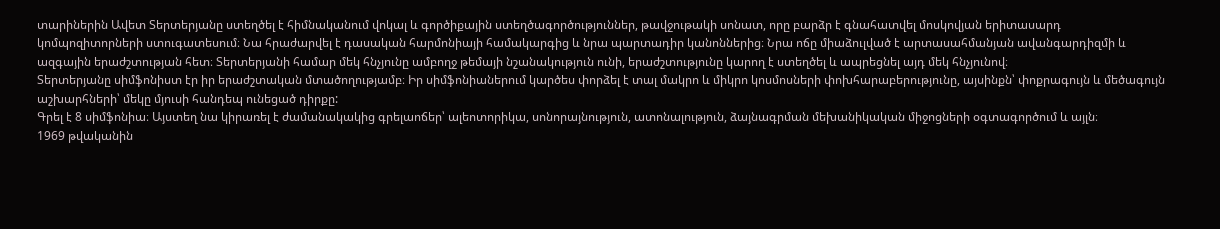տարիներին Ավետ Տերտերյանը ստեղծել է հիմնականում վոկալ և գործիքային ստեղծագործություններ, թավջութակի սոնատ, որը բարձր է գնահատվել մոսկովյան երիտասարդ կոմպոզիտորների ստուգատեսում։ Նա հրաժարվել է դասական հարմոնիայի համակարգից և նրա պարտադիր կանոններից։ Նրա ոճը միաձուլված է արտասահմանյան ավանգարդիզմի և ազգային երաժշտության հետ։ Տերտերյանի համար մեկ հնչյունը ամբողջ թեմայի նշանակություն ունի, երաժշտությունը կարող է ստեղծել և ապրեցնել այդ մեկ հնչյունով։
Տերտերյանը սիմֆոնիստ էր իր երաժշտական մտածողությամբ։ Իր սիմֆոնիաներում կարծես փորձել է տալ մակրո և միկրո կոսմոսների փոխհարաբերությունը, այսինքն՝ փոքրագույն և մեծագույն աշխարհների՝ մեկը մյուսի հանդեպ ունեցած դիրքը:
Գրել է 8 սիմֆոնիա։ Այստեղ նա կիրառել է ժամանակակից գրելաոճեր՝ ալեոտորիկա, սոնորայնություն, ատոնալություն, ձայնագրման մեխանիկական միջոցների օգտագործում և այլն։
1969 թվականին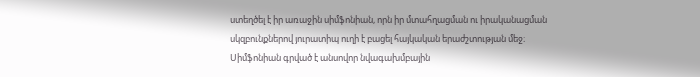ստեղծել է իր առաջին սիմֆոնիան, որն իր մտահղացման ու իրականացման սկզբունքներով յուրատիպ ուղի է բացել հայկական երաժշտության մեջ։ Սիմֆոնիան գրված է անսովոր նվագախմբային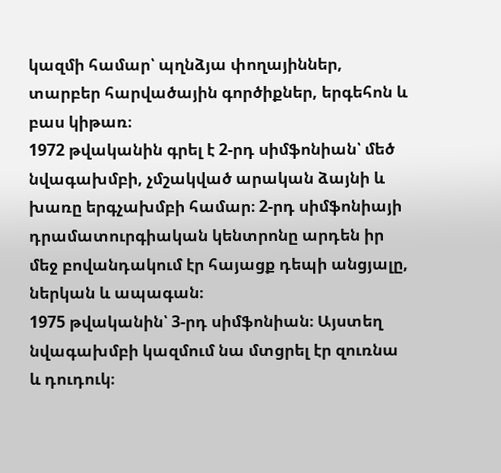կազմի համար՝ պղնձյա փողայիններ, տարբեր հարվածային գործիքներ, երգեհոն և բաս կիթառ։
1972 թվականին գրել է 2-րդ սիմֆոնիան՝ մեծ նվագախմբի, չմշակված արական ձայնի և խառը երգչախմբի համար։ 2-րդ սիմֆոնիայի դրամատուրգիական կենտրոնը արդեն իր մեջ բովանդակում էր հայացք դեպի անցյալը, ներկան և ապագան։
1975 թվականին՝ 3-րդ սիմֆոնիան։ Այստեղ նվագախմբի կազմում նա մտցրել էր զուռնա և դուդուկ։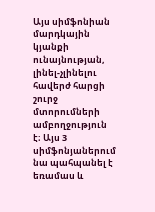Այս սիմֆոնիան մարդկային կյանքի ունայնության, լինել-չլինելու հավերժ հարցի շուրջ մտորումների ամբողջություն է։ Այս 3 սիմֆոնյաներում նա պահպանել է եռամաս և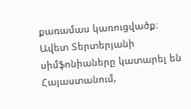քառամաս կառուցվածք։
Ավետ Տերտերյանի սիմֆոնիաները կատարել են Հայաստանում,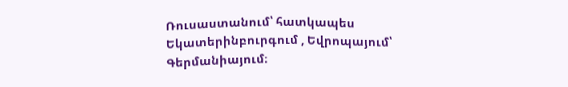Ռուսաստանում՝ հատկապես Եկատերինբուրգում , Եվրոպայում՝ Գերմանիայում։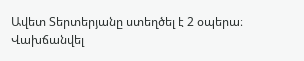Ավետ Տերտերյանը ստեղծել է 2 օպերա։
Վախճանվել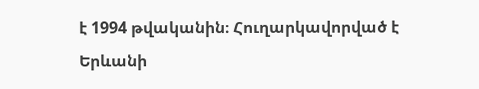է 1994 թվականին։ Հուղարկավորված է Երևանի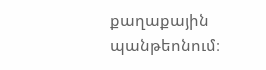քաղաքային պանթեոնում։